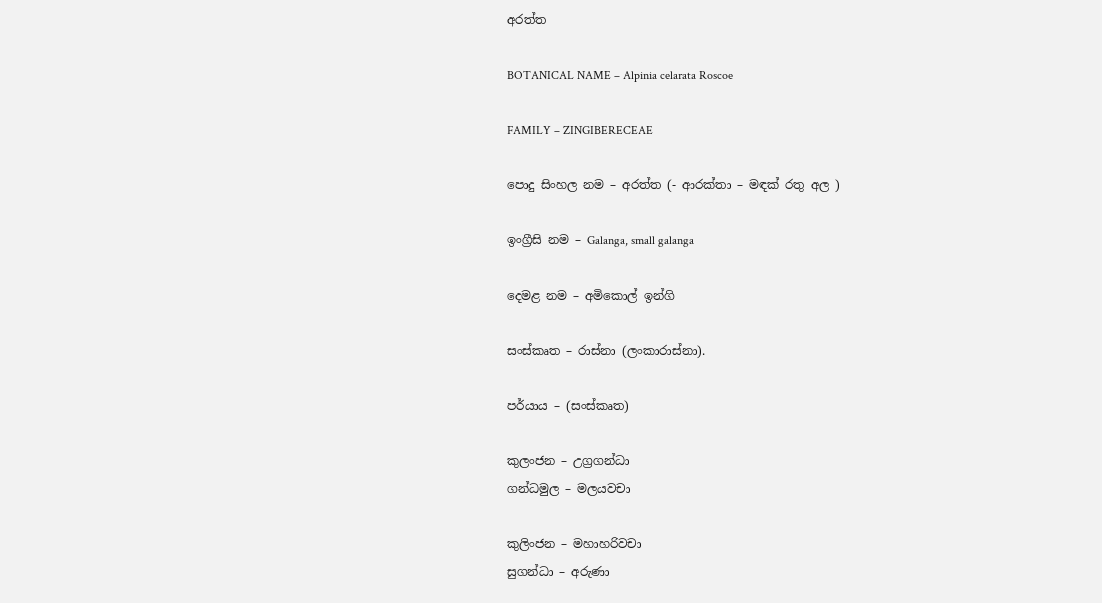අරත්ත

BOTANICAL NAME – Alpinia celarata Roscoe

FAMILY – ZINGIBERECEAE

පොදු සිංහල නම – අරත්ත (- ආරක්තා – මඳක් රතු අල )

ඉංග්‍රීසි නම – Galanga, small galanga

දෙමළ නම – අමිකොල් ඉන්ගි

සංස්කෘත – රාස්නා (ලංකාරාස්නා).

පර්යාය – (සංස්කෘත)

කුලංජන – උග්‍රගන්ධා
ගන්ධමුල – මලයවචා

කුලිංජන – මහාහරිවචා
සුගන්ධා – අරුණා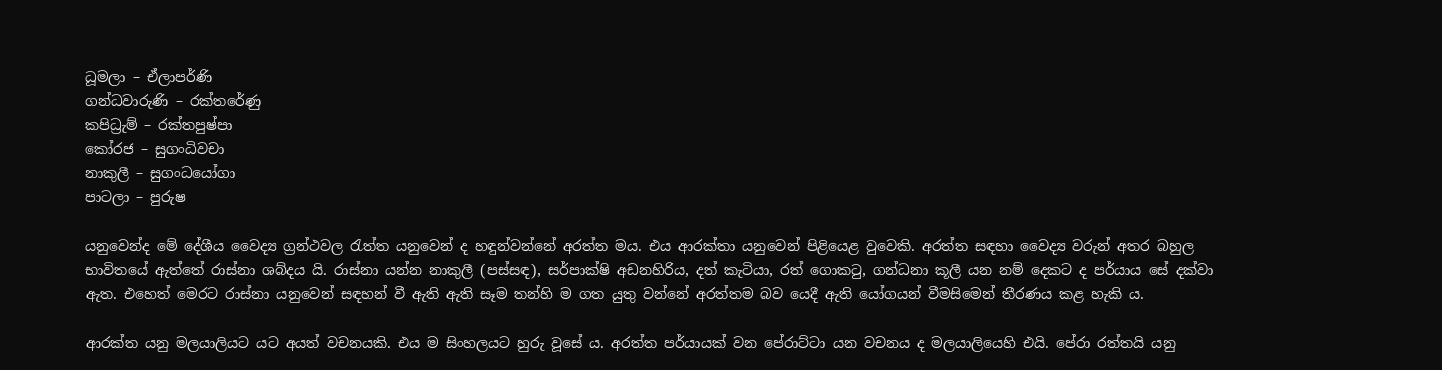ධූමලා – ඒලාපර්ණි
ගන්ධවාරුණි – රක්තරේණු
කපිධ්‍රැම් – රක්තපුෂ්පා
කෝරජ – සුගංධිවචා
නාකුලී – සුගංධයෝගා
පාටලා – පුරුෂ

යනුවෙන්ද මේ දේශීය වෛද්‍ය ග්‍රන්ථවල රැත්ත යනුවෙන් ද හඳුන්වන්නේ අරත්ත මය. එය ආරක්තා යනුවෙන් පිළියෙළ වුවෙකි. අරත්ත සඳහා වෛද්‍ය වරුන් අතර බහුල භාවිතයේ ඇත්තේ රාස්නා ශබ්දය යි. රාස්නා යන්න නාකුලී (පස්සඳ), සර්පාක්ෂි අඩනහිරිය, දත් කැටියා, රත් ගොකටු, ගන්ධනා කූලී යන නම් දෙකට ද පර්යාය සේ දක්වා ඇත. එහෙත් මෙරට රාස්නා යනුවෙන් සඳහන් වී ඇති ඇති සෑම තන්හි ම ගත යුතු වන්නේ අරත්තම බව යෙදී ඇති යෝගයන් වීමසිමෙන් තීරණය කළ හැකි ය.

ආරක්ත යනු මලයාලියට යට අයත් වචනයකි. එය ම සිංහලයට හුරු වූසේ ය. අරත්ත පර්යායක් වන පේරාට්ටා යන වචනය ද මලයාලියෙහි එයි. පේරා රත්තයි යනු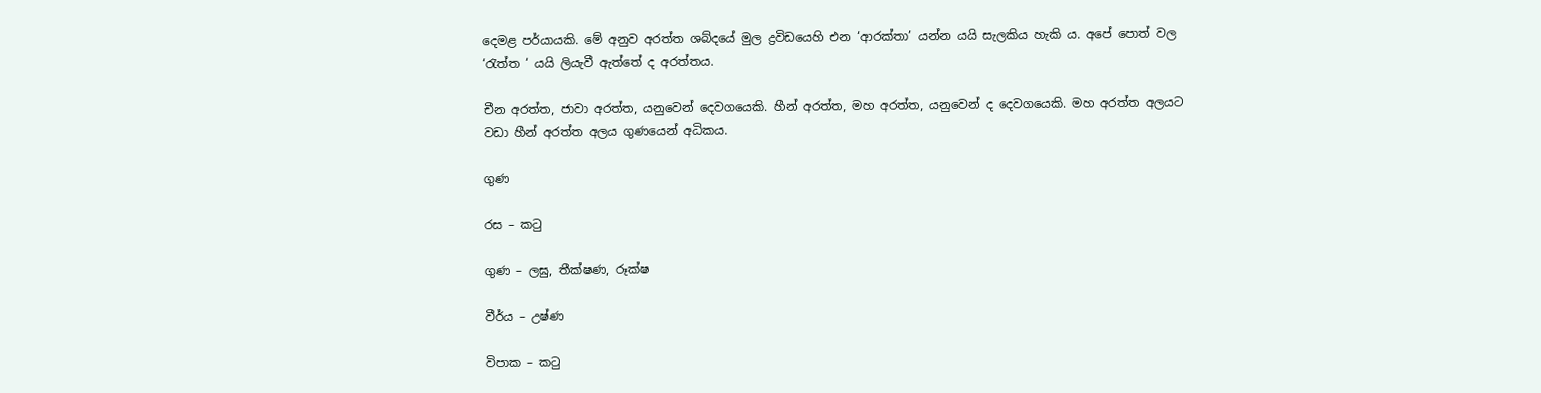දෙමළ පර්යායකි. මේ අනුව අරත්ත ශබ්දයේ මුල ද්‍රවිඩයෙහි එන ‘ආරක්තා’ යන්න යයි සැලකිය හැකි ය. අපේ පොත් වල ‘රැත්ත ‘ යයි ලියැවී ඇත්තේ ද අරත්තය.

චීන අරත්ත, ජාවා අරත්ත, යනුවෙන් දෙවගයෙකි. හීන් අරත්ත, මහ අරත්ත, යනුවෙන් ද දෙවගයෙකි. මහ අරත්ත අලයට වඩා හීන් අරත්ත අලය ගුණයෙන් අධිකය.

ගුණ

රස – කටු

ගුණ – ලඝු, තීක්ෂණ, රූක්ෂ

වීර්ය – උෂ්ණ

විපාක – කටු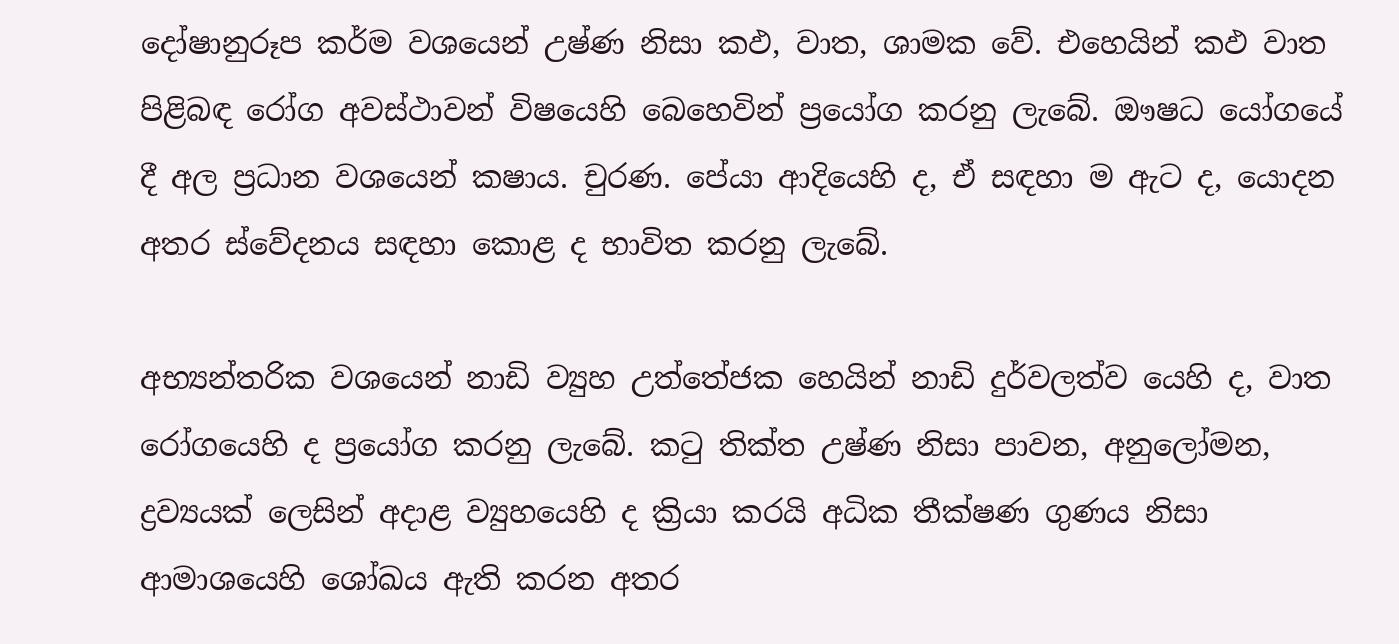දෝෂානුරූප කර්ම වශයෙන් උෂ්ණ නිසා කඵ, වාත, ශාමක වේ. එහෙයින් කඵ වාත පිළිබඳ රෝග අවස්ථාවන් විෂයෙහි බෙහෙවින් ප්‍රයෝග කරනු ලැබේ. ඖෂධ යෝගයේ දී අල ප්‍රධාන වශයෙන් කෂාය. චුරණ. පේයා ආදියෙහි ද, ඒ සඳහා ම ඇට ද, යොදන අතර ස්වේදනය සඳහා කොළ ද භාවිත කරනු ලැබේ.

අභ්‍යන්තරික වශයෙන් නාඩි ව්‍යුහ උත්තේජක හෙයින් නාඩි දුර්වලත්ව යෙහි ද, වාත රෝගයෙහි ද ප්‍රයෝග කරනු ලැබේ. කටු තික්ත උෂ්ණ නිසා පාවන, අනුලෝමන, ද්‍රව්‍යයක් ලෙසින් අදාළ ව්‍යුහයෙහි ද ක්‍රියා කරයි අධික තීක්ෂණ ගුණය නිසා ආමාශයෙහි ශෝඛය ඇති කරන අතර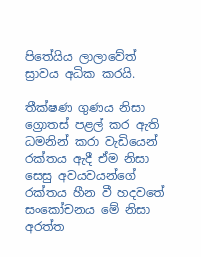පිතේයිය ලාලාවේත් ස්‍රාවය අධික කරයි.

තීක්ෂණ ගුණය නිසා ග්‍රොතස් පළල් කර ඇති ධමනින් කරා වැඩියෙන් රක්තය ඇදී ඒම නිසා සෙසු අවයවයන්ගේ රක්තය හීන වී හදවතේ සංකෝචනය මේ නිසා අරත්ත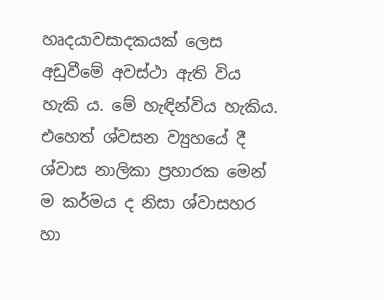හෘදයාවසාදකයක් ලෙස අඩුවීමේ අවස්ථා ඇති විය හැකි ය. මේ හැඳින්විය හැකිය. එහෙත් ශ්වසන ව්‍යුහයේ දී ශ්වාස නාලිකා ප්‍රහාරක මෙන් ම කර්මය ද නිසා ශ්වාසහර හා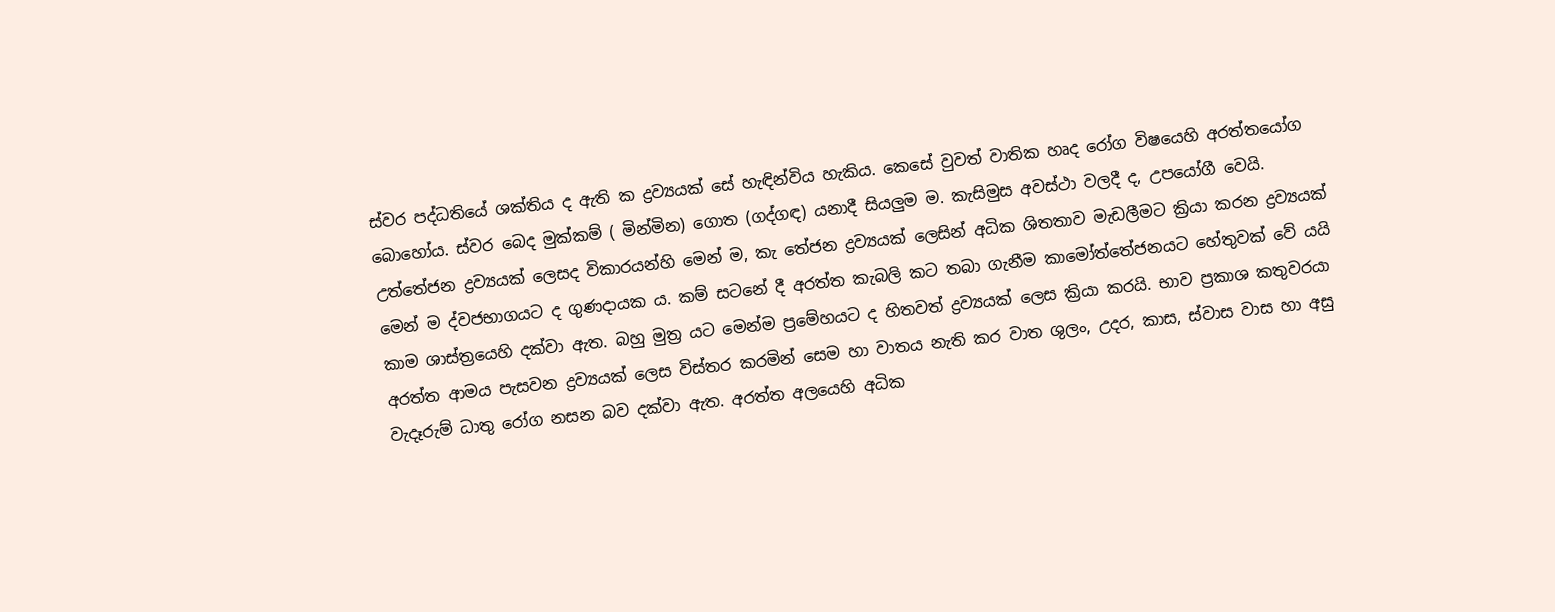ස්වර පද්ධතියේ ශක්තිය ද ඇති ක ද්‍රව්‍යයක් සේ හැඳින්විය හැකිය. කෙසේ වුවත් වාතික හෘද රෝග විෂයෙහි අරත්තයෝග බොහෝය. ස්වර බෙද මුක්කම් ( මින්මින) ගොත (ගද්ගඳ) යනාදී සියලුම ම. කැසිමුස අවස්ථා වලදී ද, උපයෝගී වෙයි. උත්තේජන ද්‍රව්‍යයක් ලෙසද විකාරයන්හි මෙන් ම, කැ තේජන ද්‍රව්‍යයක් ලෙසින් අධික ශිතතාව මැඩලීමට ක්‍රියා කරන ද්‍රව්‍යයක් මෙන් ම ද්වජභාගයට ද ගුණදායක ය. කම් සටනේ දී අරත්ත කැබලි කට තබා ගැනීම කාමෝත්තේජනයට හේතුවක් වේ ‍යයි කාම ශාස්ත්‍රයෙහි දක්වා ඇත. බහු මුත්‍ර යට මෙන්ම ප්‍රමේහයට ද හිතවත් ද්‍රව්‍යයක් ලෙස ක්‍රියා කරයි. භාව ප්‍රකාශ කතුවරයා අරත්ත ආමය පැසවන ද්‍රව්‍යයක් ලෙස විස්තර කරමින් සෙම හා වාතය නැති කර වාත ශුලං, උදර, කාස, ස්වාස වාස හා අසු වැදෑරුම් ධාතු රෝග නසන බව දක්වා ඇත. අරත්ත අලයෙහි අධික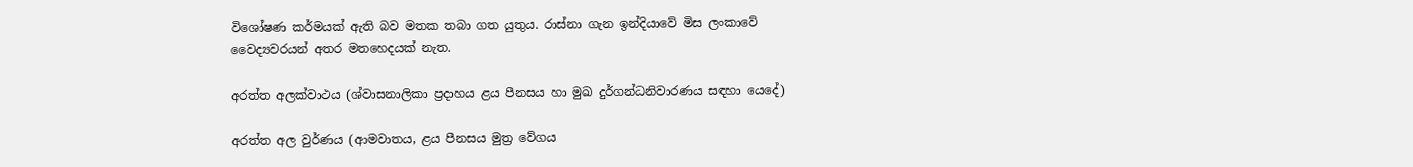විශෝෂණ කර්මයක් ඇති බව මතක තබා ගත යුතුය. රාස්නා ගැන ඉන්දියාවේ මිස ලංකාවේ වෛද්‍යවරයන් අතර මතහෙදයක් නැත.

අරත්ත අලක්වාථය (ශ්වාසනාලිකා ප්‍රදාහය ළය පීනසය හා මුඛ දුර්ගන්ධනිවාරණය සඳහා යෙදේ)

අරත්ත අල වුර්ණය (ආමවාතය, ළය පීනසය මුත්‍ර වේගය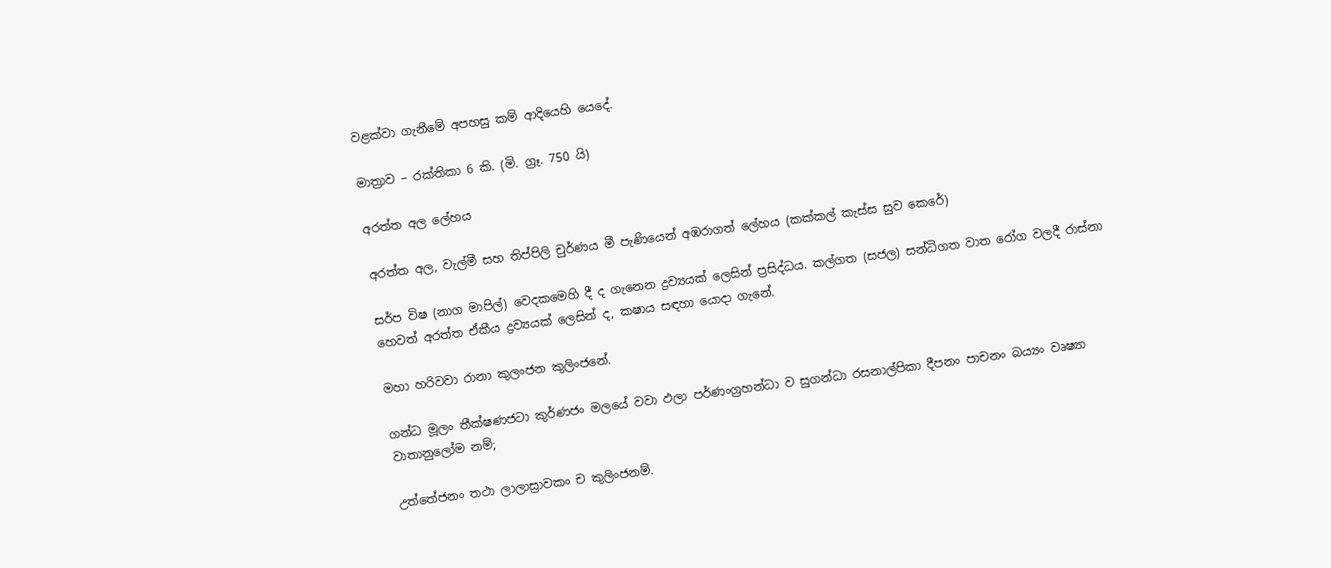වළක්වා ගැනීමේ අපහසු කම් ආදියෙහි යෙදේ.

මාත්‍රාව – රක්තිකා 6 කි. (මි. ග්‍රෑ. 750 යි)

අරත්ත අල ලේහය

අරත්ත අල, වැල්මී සහ තිප්පිලි චුර්ණය මී පැණියෙන් අඹරාගත් ලේහය (කක්කල් කැස්ස සුව කෙරේ)

සර්ප විෂ (නාග මාපිල්) වෙදකමෙහි දී ද ගැනෙන ද්‍රව්‍යයක් ලෙසින් ප්‍රසිද්ධය. කල්ගත (සජල) සන්ධිගත වාත රෝග වලදී රාස්නා හෙවත් අරත්ත ඒකීය ද්‍රව්‍යයක් ලෙසින් ද, කෂාය සඳහා යොදා ගැනේ.

මහා හරිවවා රානා කුලංජන කුලිංජනේ.

ගන්ධ මූලං තීක්ෂණජටා කුර්ණජං මලයේ වවා ඵලා පර්ණංග්‍රහන්ධා ව සුගන්ධා රසනාල්පිකා දීපනං පාචනං බය්‍යං වෘෂ්‍යා වාතානුලෝම නම්;

උත්තේජනං තථා ලාලාස්‍රාවකං ච කුලිංජනම්.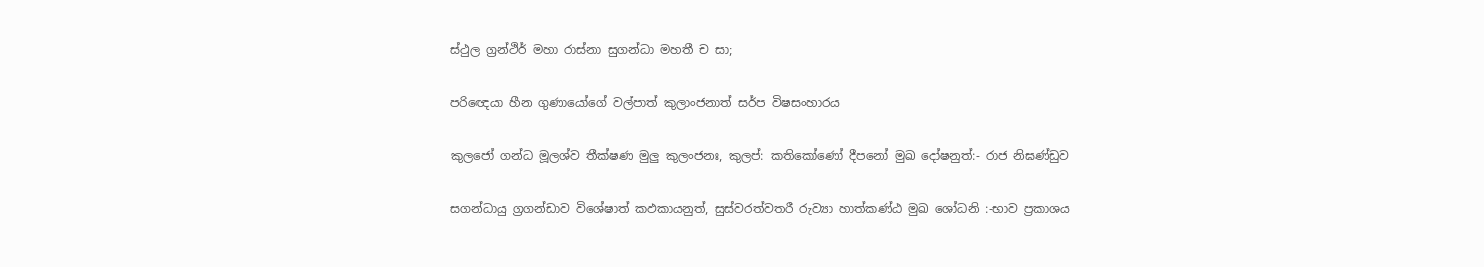ස්ථුල ග්‍රන්ථිර් මහා රාස්නා සුගන්ධා මහතී ච සා;

පරිඥෙයා හීන ගුණායෝගේ වල්පාත් කුලාංජනාත් සර්ප විෂසංහාරය

කුලජෝ ගන්ධ මූලශ්ව තීක්ෂණ මුලු කුලංජනඃ, කුලප්: කතිකෝණෝ දීපනෝ මුඛ දෝෂනුත්:- රාජ නිඝණ්ඩුව

සගන්ධායු ග්‍රගන්ඩාව විශේෂාත් කඵකායනුත්, සුස්වරත්වතරී රුව්‍යා හාත්කණ්ඨ මුඛ ශෝධනි :-භාව ප්‍රකාශය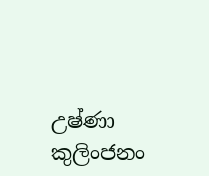උෂ්ණා කුලිංජනං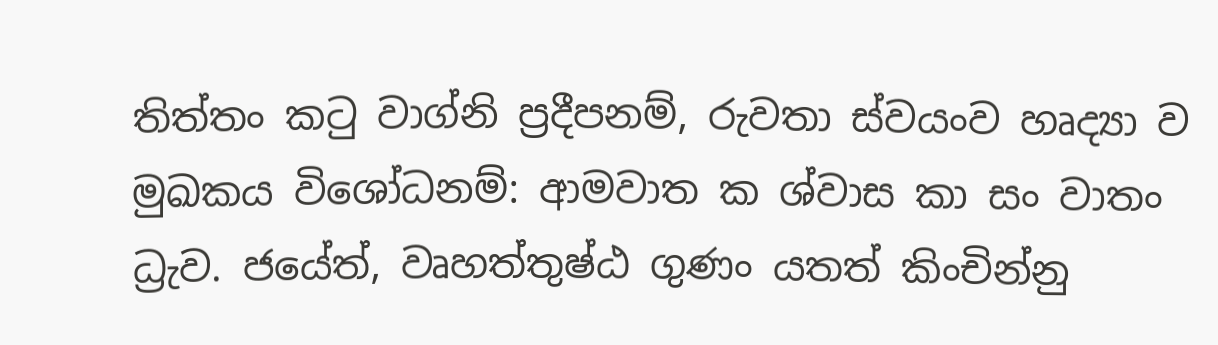තිත්තං කටු වාග්නි ප්‍රදීපනම්, රුවතා ස්වයංව හෘද්‍යා ව මුඛකය විශෝධනම්: ආමවාත ක ශ්වාස කා සං වාතං ධ්‍රැව. ජයේත්, වෘහත්තුෂ්ඨ ගුණං යතත් කිංචින්නු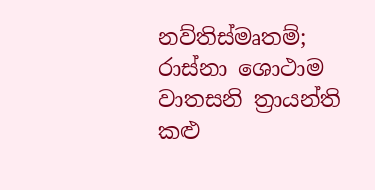නව්තිස්මෘතම්; රාස්නා ශොථාම වාතසනි ත්‍රායන්ති කළු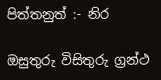පිත්තනුත් :- නිර

ඔසුතුරු විසිතුරු ග්‍රන්ථ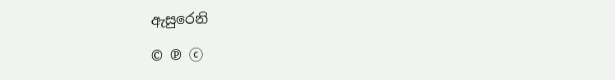ඇසුරෙනි

© ℗ ⓒ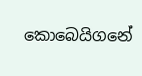කොබෙයිගනේ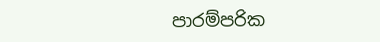පාරම්පරික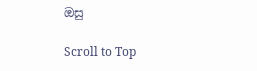ඔසු

Scroll to Top